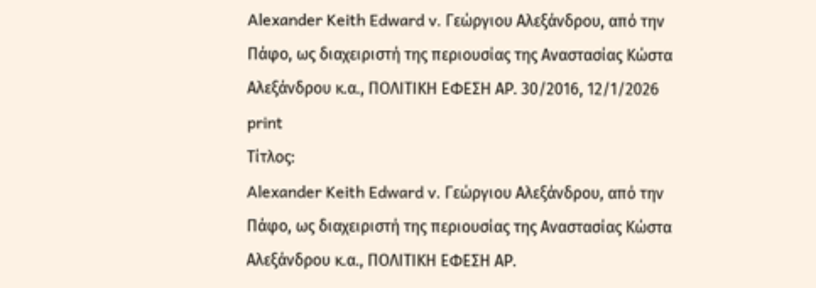Alexander Keith Edward v. Γεώργιου Αλεξάνδρου, από την Πάφο, ως διαχειριστή της περιουσίας της Αναστασίας Κώστα Αλεξάνδρου κ.α., ΠΟΛΙΤΙΚΗ ΕΦΕΣΗ ΑΡ. 30/2016, 12/1/2026
print
Τίτλος:
Alexander Keith Edward v. Γεώργιου Αλεξάνδρου, από την Πάφο, ως διαχειριστή της περιουσίας της Αναστασίας Κώστα Αλεξάνδρου κ.α., ΠΟΛΙΤΙΚΗ ΕΦΕΣΗ ΑΡ.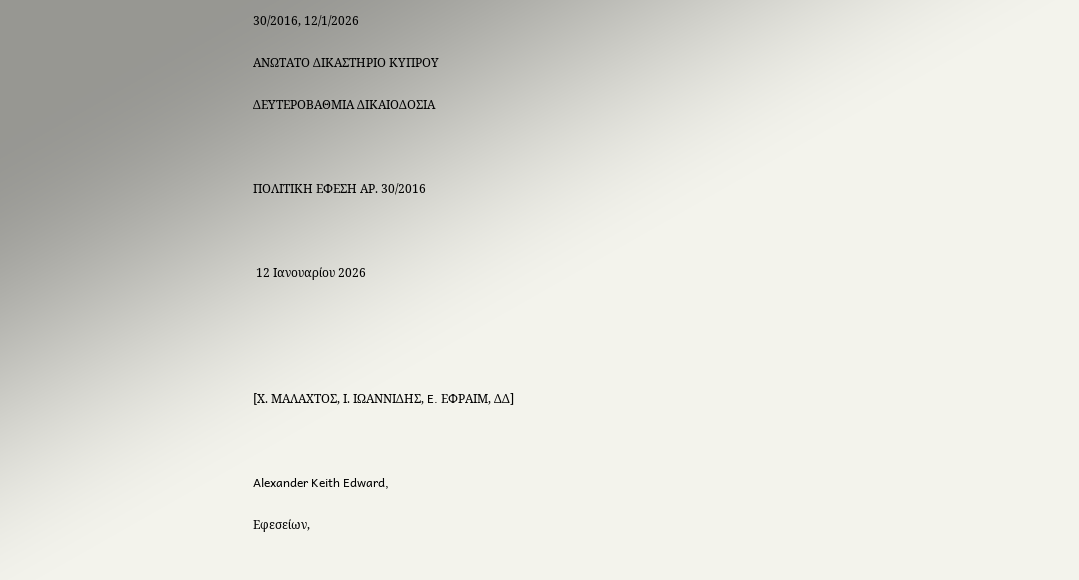30/2016, 12/1/2026

ΑΝΩΤΑΤΟ ΔΙΚΑΣΤΗΡΙΟ ΚΥΠΡΟΥ

ΔΕΥΤΕΡΟΒΑΘΜΙΑ ΔΙΚΑΙΟΔΟΣΙΑ



ΠΟΛΙΤΙΚΗ ΕΦΕΣΗ ΑΡ. 30/2016



 12 Ιανουαρίου 2026





[Χ. ΜΑΛΑΧΤΟΣ, Ι. ΙΩΑΝΝΙΔΗΣ, E. ΕΦΡΑΙΜ, ΔΔ]



Alexander Keith Edward,

Εφεσείων,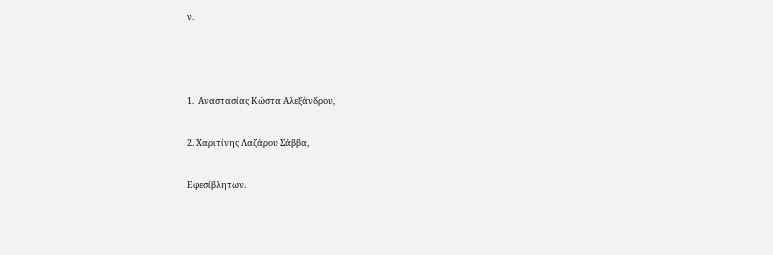ν.



1.  Αναστασίας Κώστα Αλεξάνδρου,

2. Χαριτίνης Λαζάρου Σάββα,

Εφεσίβλητων.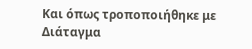Και όπως τροποποιήθηκε με Διάταγμα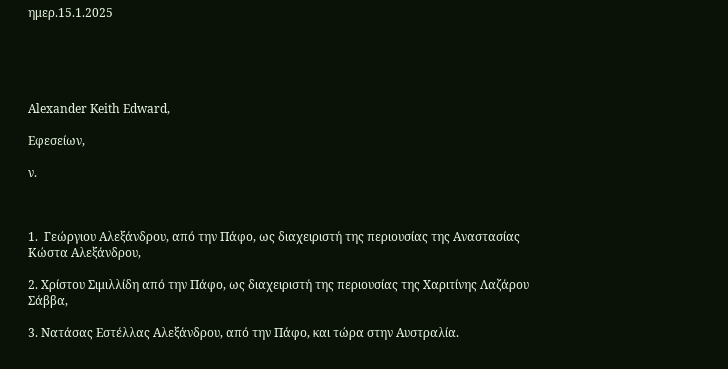ημερ.15.1.2025





Alexander Keith Edward,

Εφεσείων,

ν.



1.  Γεώργιου Αλεξάνδρου, από την Πάφο, ως διαχειριστή της περιουσίας της Αναστασίας Κώστα Αλεξάνδρου,

2. Χρίστου Σιμιλλίδη από την Πάφο, ως διαχειριστή της περιουσίας της Χαριτίνης Λαζάρου Σάββα,

3. Νατάσας Εστέλλας Αλεξάνδρου, από την Πάφο, και τώρα στην Αυστραλία.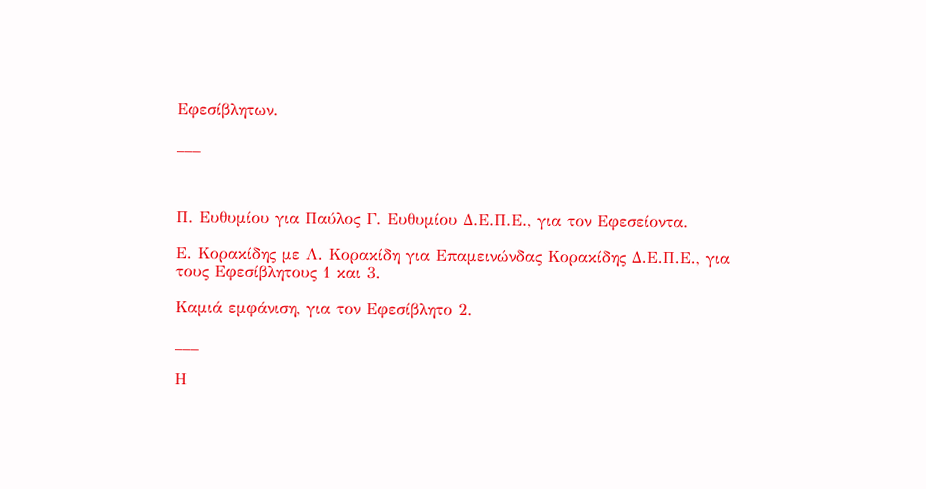Εφεσίβλητων.

___



Π. Ευθυμίου για Παύλος Γ. Ευθυμίου Δ.Ε.Π.Ε., για τον Εφεσείοντα.

Ε. Κορακίδης με Λ. Κορακίδη για Επαμεινώνδας Κορακίδης Δ.Ε.Π.Ε., για τους Εφεσίβλητους 1 και 3.

Καμιά εμφάνιση, για τον Εφεσίβλητο 2.

___

Η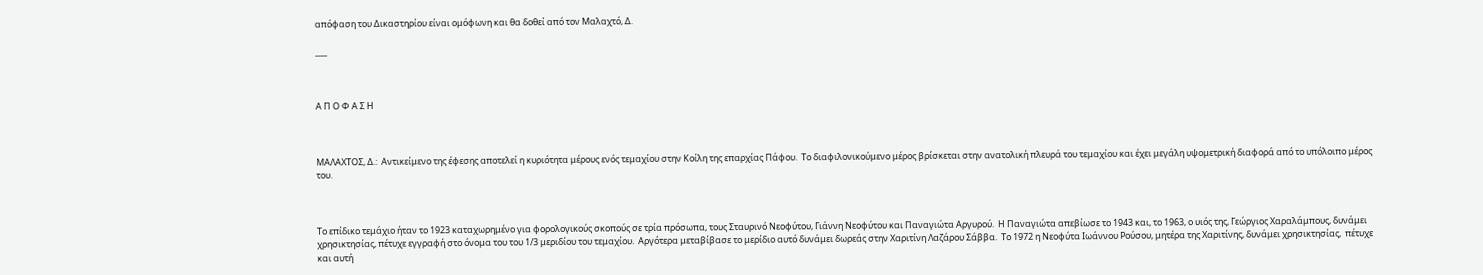απόφαση του Δικαστηρίου είναι ομόφωνη και θα δοθεί από τον Μαλαχτό, Δ.

___



Α Π Ο Φ Α Σ Η



ΜΑΛΑΧΤΟΣ, Δ.:  Αντικείμενο της έφεσης αποτελεί η κυριότητα μέρους ενός τεμαχίου στην Κοίλη της επαρχίας Πάφου.  Το διαφιλονικούμενο μέρος βρίσκεται στην ανατολική πλευρά του τεμαχίου και έχει μεγάλη υψομετρική διαφορά από το υπόλοιπο μέρος του.



Το επίδικο τεμάχιο ήταν το 1923 καταχωρημένο για φορολογικούς σκοπούς σε τρία πρόσωπα, τους Σταυρινό Νεοφύτου, Γιάννη Νεοφύτου και Παναγιώτα Αργυρού.  Η Παναγιώτα απεβίωσε το 1943 και, το 1963, ο υιός της, Γεώργιος Χαραλάμπους, δυνάμει χρησικτησίας, πέτυχε εγγραφή στο όνομα του του 1/3 μεριδίου του τεμαχίου.  Αργότερα μεταβίβασε το μερίδιο αυτό δυνάμει δωρεάς στην Χαριτίνη Λαζάρου Σάββα.  Το 1972 η Νεοφύτα Ιωάννου Ρούσου, μητέρα της Χαριτίνης, δυνάμει χρησικτησίας,  πέτυχε και αυτή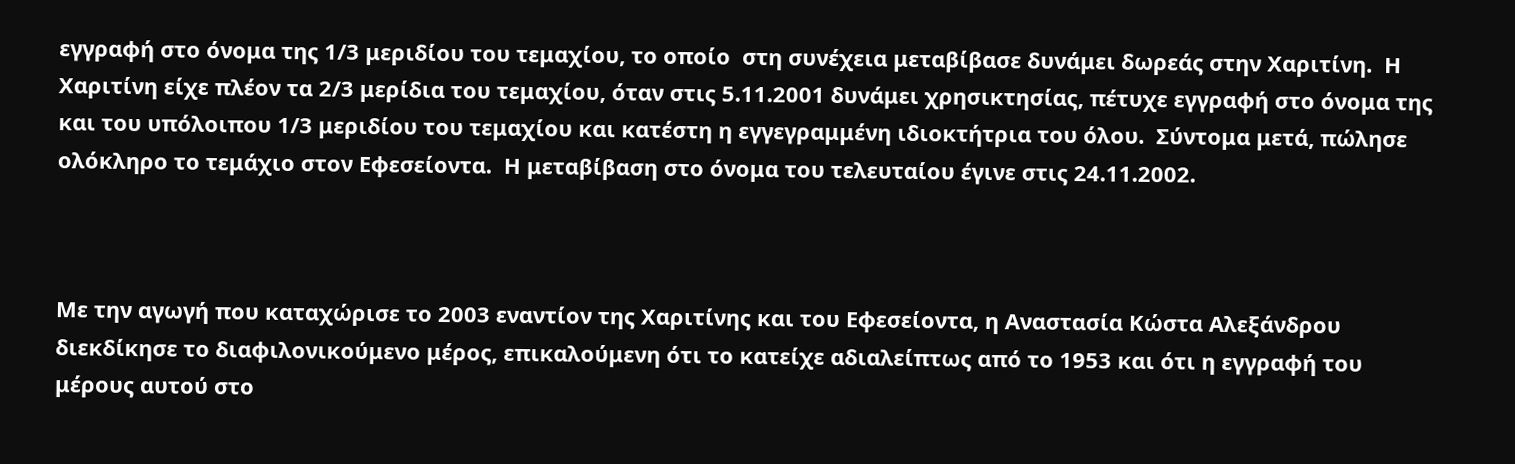εγγραφή στο όνομα της 1/3 μεριδίου του τεμαχίου, το οποίο  στη συνέχεια μεταβίβασε δυνάμει δωρεάς στην Χαριτίνη.  Η Χαριτίνη είχε πλέον τα 2/3 μερίδια του τεμαχίου, όταν στις 5.11.2001 δυνάμει χρησικτησίας, πέτυχε εγγραφή στο όνομα της και του υπόλοιπου 1/3 μεριδίου του τεμαχίου και κατέστη η εγγεγραμμένη ιδιοκτήτρια του όλου.  Σύντομα μετά, πώλησε ολόκληρο το τεμάχιο στον Εφεσείοντα.  Η μεταβίβαση στο όνομα του τελευταίου έγινε στις 24.11.2002.



Με την αγωγή που καταχώρισε το 2003 εναντίον της Χαριτίνης και του Εφεσείοντα, η Αναστασία Κώστα Αλεξάνδρου διεκδίκησε το διαφιλονικούμενο μέρος, επικαλούμενη ότι το κατείχε αδιαλείπτως από το 1953 και ότι η εγγραφή του μέρους αυτού στο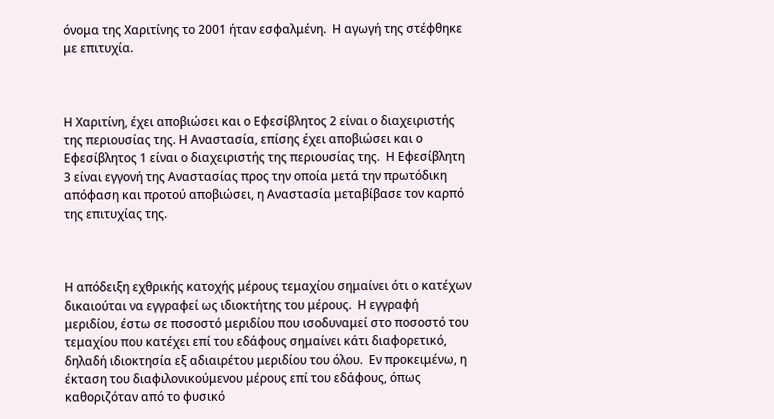όνομα της Χαριτίνης το 2001 ήταν εσφαλμένη.  Η αγωγή της στέφθηκε με επιτυχία.



Η Χαριτίνη, έχει αποβιώσει και ο Εφεσίβλητος 2 είναι ο διαχειριστής της περιουσίας της. Η Αναστασία, επίσης έχει αποβιώσει και ο Εφεσίβλητος 1 είναι ο διαχειριστής της περιουσίας της.  Η Εφεσίβλητη 3 είναι εγγονή της Αναστασίας προς την οποία μετά την πρωτόδικη απόφαση και προτού αποβιώσει, η Αναστασία μεταβίβασε τον καρπό της επιτυχίας της.



Η απόδειξη εχθρικής κατοχής μέρους τεμαχίου σημαίνει ότι ο κατέχων δικαιούται να εγγραφεί ως ιδιοκτήτης του μέρους.  Η εγγραφή μεριδίου, έστω σε ποσοστό μεριδίου που ισοδυναμεί στο ποσοστό του τεμαχίου που κατέχει επί του εδάφους σημαίνει κάτι διαφορετικό, δηλαδή ιδιοκτησία εξ αδιαιρέτου μεριδίου του όλου.  Εν προκειμένω, η έκταση του διαφιλονικούμενου μέρους επί του εδάφους, όπως καθοριζόταν από το φυσικό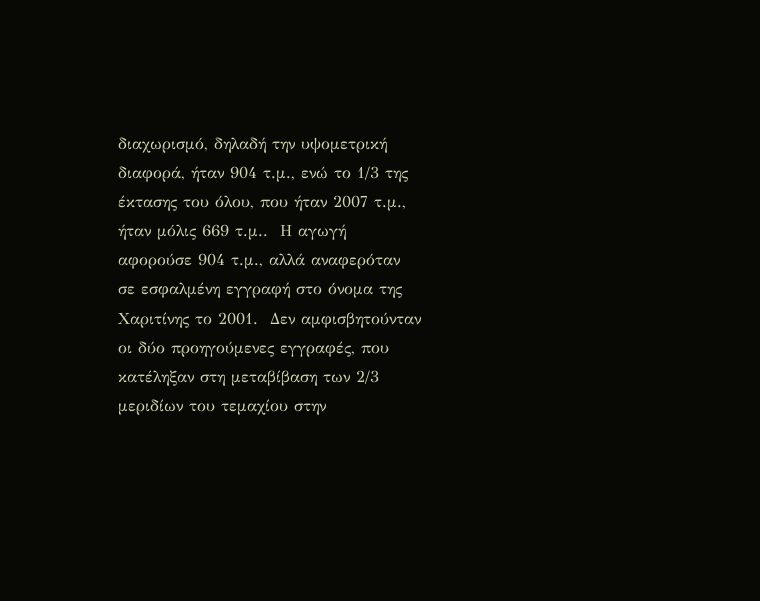διαχωρισμό, δηλαδή την υψομετρική διαφορά, ήταν 904 τ.μ., ενώ το 1/3 της έκτασης του όλου, που ήταν 2007 τ.μ., ήταν μόλις 669 τ.μ..  Η αγωγή αφορούσε 904 τ.μ., αλλά αναφερόταν σε εσφαλμένη εγγραφή στο όνομα της Χαριτίνης το 2001.  Δεν αμφισβητούνταν οι δύο προηγούμενες εγγραφές, που κατέληξαν στη μεταβίβαση των 2/3 μεριδίων του τεμαχίου στην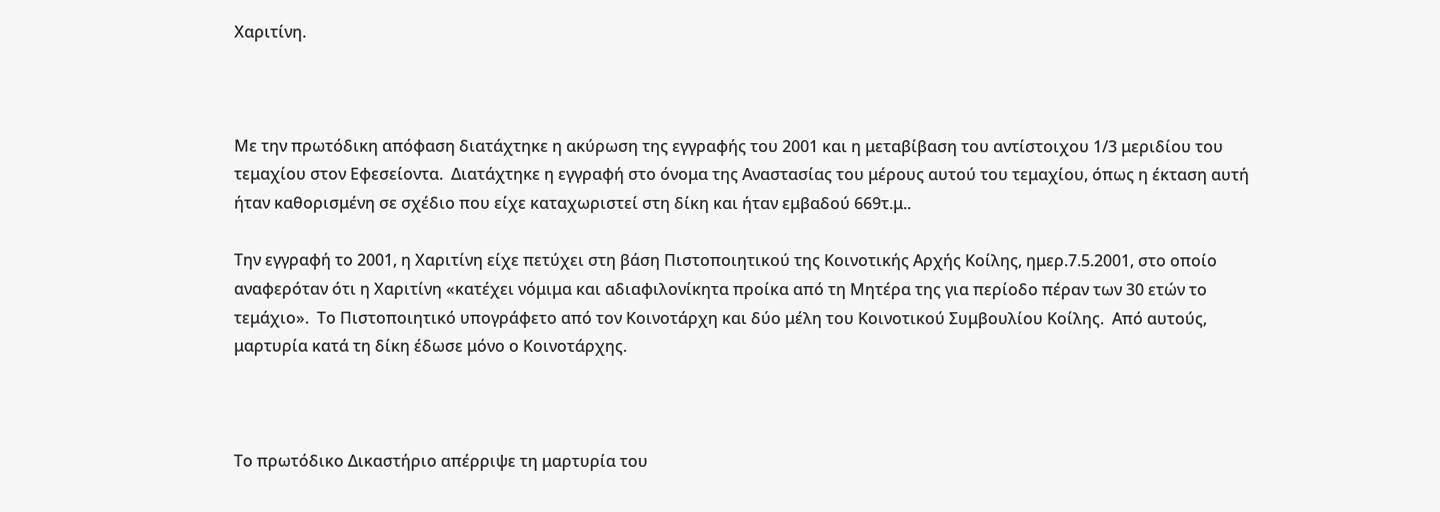Χαριτίνη.



Με την πρωτόδικη απόφαση διατάχτηκε η ακύρωση της εγγραφής του 2001 και η μεταβίβαση του αντίστοιχου 1/3 μεριδίου του τεμαχίου στον Εφεσείοντα.  Διατάχτηκε η εγγραφή στο όνομα της Αναστασίας του μέρους αυτού του τεμαχίου, όπως η έκταση αυτή ήταν καθορισμένη σε σχέδιο που είχε καταχωριστεί στη δίκη και ήταν εμβαδού 669τ.μ..

Την εγγραφή το 2001, η Χαριτίνη είχε πετύχει στη βάση Πιστοποιητικού της Κοινοτικής Αρχής Κοίλης, ημερ.7.5.2001, στο οποίο αναφερόταν ότι η Χαριτίνη «κατέχει νόμιμα και αδιαφιλονίκητα προίκα από τη Μητέρα της για περίοδο πέραν των 30 ετών το τεμάχιο».  Το Πιστοποιητικό υπογράφετο από τον Κοινοτάρχη και δύο μέλη του Κοινοτικού Συμβουλίου Κοίλης.  Από αυτούς, μαρτυρία κατά τη δίκη έδωσε μόνο ο Κοινοτάρχης.



Το πρωτόδικο Δικαστήριο απέρριψε τη μαρτυρία του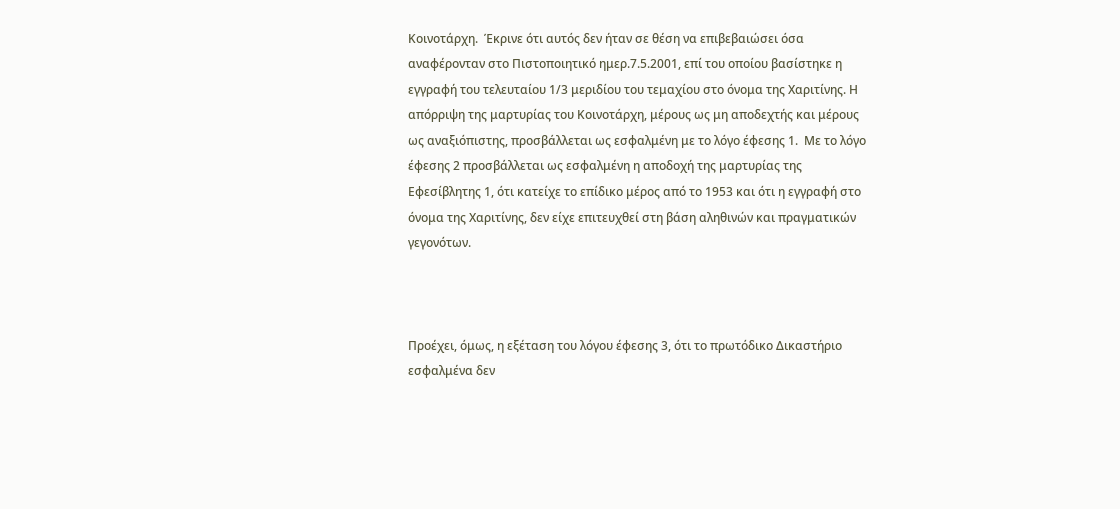Κοινοτάρχη.  Έκρινε ότι αυτός δεν ήταν σε θέση να επιβεβαιώσει όσα αναφέρονταν στο Πιστοποιητικό ημερ.7.5.2001, επί του οποίου βασίστηκε η εγγραφή του τελευταίου 1/3 μεριδίου του τεμαχίου στο όνομα της Χαριτίνης. Η απόρριψη της μαρτυρίας του Κοινοτάρχη, μέρους ως μη αποδεχτής και μέρους ως αναξιόπιστης, προσβάλλεται ως εσφαλμένη με το λόγο έφεσης 1.  Με το λόγο έφεσης 2 προσβάλλεται ως εσφαλμένη η αποδοχή της μαρτυρίας της Εφεσίβλητης 1, ότι κατείχε το επίδικο μέρος από το 1953 και ότι η εγγραφή στο όνομα της Χαριτίνης, δεν είχε επιτευχθεί στη βάση αληθινών και πραγματικών γεγονότων.



Προέχει, όμως, η εξέταση του λόγου έφεσης 3, ότι το πρωτόδικο Δικαστήριο εσφαλμένα δεν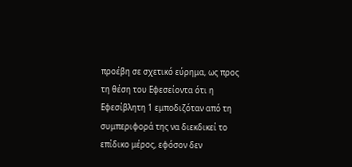προέβη σε σχετικό εύρημα, ως προς τη θέση του Εφεσείοντα ότι η Εφεσίβλητη 1 εμποδιζόταν από τη συμπεριφορά της να διεκδικεί το επίδικο μέρος, εφόσον δεν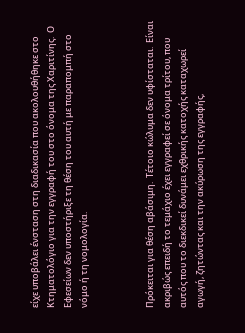είχε υποβάλει ένσταση στη διαδικασία που ακολουθήθηκε στο Κτηματολόγιο για την εγγραφή του στο όνομα της Χαριτίνης.  Ο Εφεσείων δεν υποστήριξε τη θέση του αυτή με παραπομπή στο νόμο ή τη νομολογία.



Πρόκειται για θέση αβάσιμη.  Τέτοιο κώλυμα δεν υφίσταται.  Είναι ακριβώς επειδή το τεμάχιο έχει εγγραφεί σε όνομα τρίτου, που αυτός που το διεκδικεί δυνάμει εχθρικής κατοχής καταχωρεί αγωγή, ζητώντας και την ακύρωση της εγγραφής,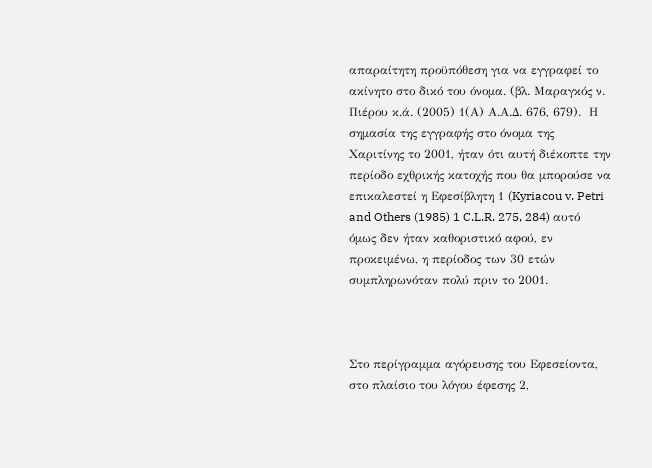απαραίτητη προϋπόθεση για να εγγραφεί το ακίνητο στο δικό του όνομα. (βλ. Μαραγκός ν. Πιέρου κ.ά. (2005) 1(Α) Α.Α.Δ. 676, 679).  Η σημασία της εγγραφής στο όνομα της Χαριτίνης το 2001, ήταν ότι αυτή διέκοπτε την περίοδο εχθρικής κατοχής που θα μπορούσε να επικαλεστεί η Εφεσίβλητη 1 (Kyriacou v. Petri and Others (1985) 1 C.L.R. 275, 284) αυτό όμως δεν ήταν καθοριστικό αφού, εν προκειμένω, η περίοδος των 30 ετών συμπληρωνόταν πολύ πριν το 2001.



Στο περίγραμμα αγόρευσης του Εφεσείοντα, στο πλαίσιο του λόγου έφεσης 2,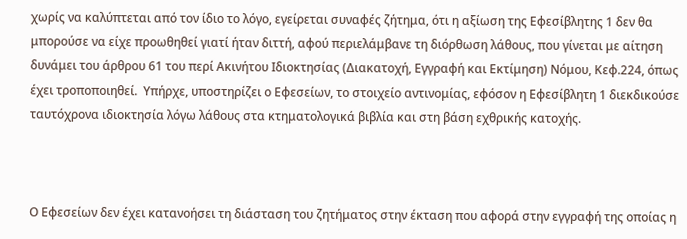χωρίς να καλύπτεται από τον ίδιο το λόγο, εγείρεται συναφές ζήτημα, ότι η αξίωση της Εφεσίβλητης 1 δεν θα μπορούσε να είχε προωθηθεί γιατί ήταν διττή, αφού περιελάμβανε τη διόρθωση λάθους, που γίνεται με αίτηση δυνάμει του άρθρου 61 του περί Ακινήτου Ιδιοκτησίας (Διακατοχή, Εγγραφή και Εκτίμηση) Νόμου, Κεφ.224, όπως έχει τροποποιηθεί.  Υπήρχε, υποστηρίζει ο Εφεσείων, το στοιχείο αντινομίας, εφόσον η Εφεσίβλητη 1 διεκδικούσε ταυτόχρονα ιδιοκτησία λόγω λάθους στα κτηματολογικά βιβλία και στη βάση εχθρικής κατοχής.



Ο Εφεσείων δεν έχει κατανοήσει τη διάσταση του ζητήματος στην έκταση που αφορά στην εγγραφή της οποίας η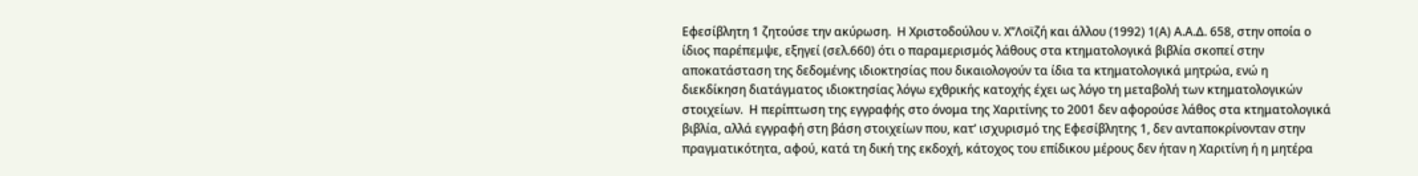Εφεσίβλητη 1 ζητούσε την ακύρωση.  Η Χριστοδούλου ν. Χ’’Λοϊζή και άλλου (1992) 1(Α) Α.Α.Δ. 658, στην οποία ο ίδιος παρέπεμψε, εξηγεί (σελ.660) ότι ο παραμερισμός λάθους στα κτηματολογικά βιβλία σκοπεί στην αποκατάσταση της δεδομένης ιδιοκτησίας που δικαιολογούν τα ίδια τα κτηματολογικά μητρώα, ενώ η διεκδίκηση διατάγματος ιδιοκτησίας λόγω εχθρικής κατοχής έχει ως λόγο τη μεταβολή των κτηματολογικών στοιχείων.  Η περίπτωση της εγγραφής στο όνομα της Χαριτίνης το 2001 δεν αφορούσε λάθος στα κτηματολογικά βιβλία, αλλά εγγραφή στη βάση στοιχείων που, κατ’ ισχυρισμό της Εφεσίβλητης 1, δεν ανταποκρίνονταν στην πραγματικότητα, αφού, κατά τη δική της εκδοχή, κάτοχος του επίδικου μέρους δεν ήταν η Χαριτίνη ή η μητέρα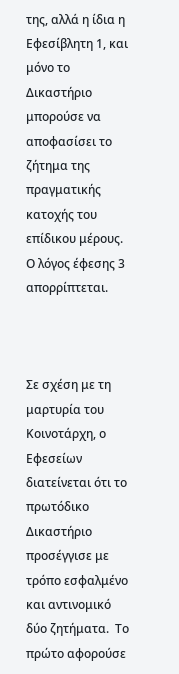της, αλλά η ίδια η Εφεσίβλητη 1, και μόνο το Δικαστήριο μπορούσε να αποφασίσει το ζήτημα της πραγματικής κατοχής του επίδικου μέρους.  Ο λόγος έφεσης 3 απορρίπτεται.



Σε σχέση με τη μαρτυρία του Κοινοτάρχη, ο Εφεσείων διατείνεται ότι το πρωτόδικο Δικαστήριο προσέγγισε με τρόπο εσφαλμένο και αντινομικό δύο ζητήματα.  Το πρώτο αφορούσε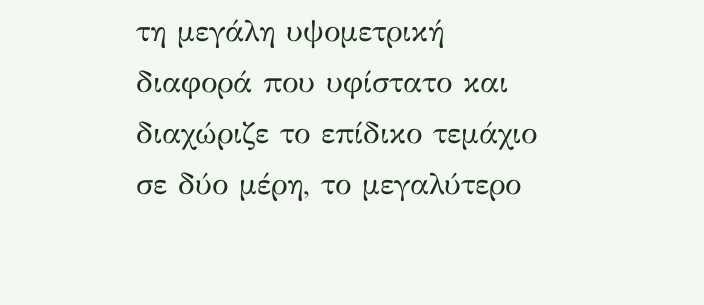τη μεγάλη υψομετρική διαφορά που υφίστατο και διαχώριζε το επίδικο τεμάχιο σε δύο μέρη, το μεγαλύτερο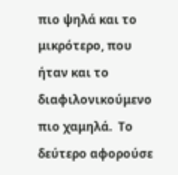πιο ψηλά και το μικρότερο, που ήταν και το διαφιλονικούμενο πιο χαμηλά.  Το δεύτερο αφορούσε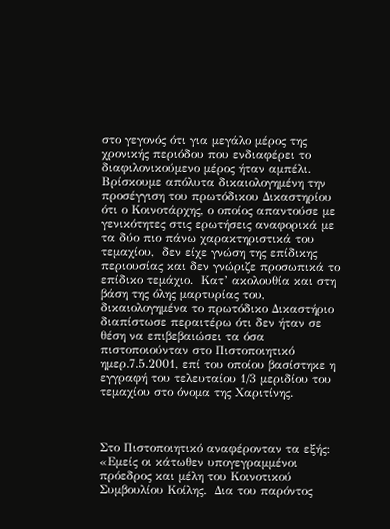στο γεγονός ότι για μεγάλο μέρος της χρονικής περιόδου που ενδιαφέρει το διαφιλονικούμενο μέρος ήταν αμπέλι.  Βρίσκουμε απόλυτα δικαιολογημένη την προσέγγιση του πρωτόδικου Δικαστηρίου ότι ο Κοινοτάρχης, ο οποίος απαντούσε με γενικότητες στις ερωτήσεις αναφορικά με τα δύο πιο πάνω χαρακτηριστικά του τεμαχίου,  δεν είχε γνώση της επίδικης περιουσίας και δεν γνώριζε προσωπικά το επίδικο τεμάχιο.  Κατ’ ακολουθία και στη βάση της όλης μαρτυρίας του, δικαιολογημένα το πρωτόδικο Δικαστήριο διαπίστωσε περαιτέρω ότι δεν ήταν σε θέση να επιβεβαιώσει τα όσα πιστοποιούνταν στο Πιστοποιητικό ημερ.7.5.2001, επί του οποίου βασίστηκε η εγγραφή του τελευταίου 1/3 μεριδίου του τεμαχίου στο όνομα της Χαριτίνης.



Στο Πιστοποιητικό αναφέρονταν τα εξής: «Εμείς οι κάτωθεν υπογεγραμμένοι πρόεδρος και μέλη του Κοινοτικού Συμβουλίου Κοίλης.  Δια του παρόντος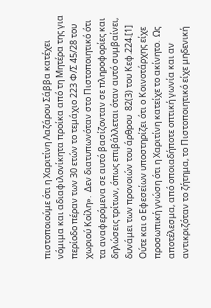πιστοποιούμε ότι η Χαριτίνη Λαζάρου Σάββα κατέχει νόμιμα και αδιαφιλονίκητα προίκα από τη Μητέρα της για περίοδο πέραν των 30 ετών το τεμάχιο 223 Φ/Σ 45/28 του χωριού Κοίλη».  Δεν διατυπωνόταν στο Πιστοποιητικό ότι τα αναφερόμενα σε αυτό βασίζονταν σε πληροφορίες και δηλώσεις τρίτων, όπως επιβάλλεται όταν αυτό συμβαίνει, δυνάμει των προνοιών του άρθρου  82(3) του Κεφ.224.[1]  Ούτε και ο Εφεσείων υποστηρίζει ότι ο Κοινοτάρχης είχε προσωπική γνώση ότι η Χαριτίνη κατείχε το ακίνητο.  Ως αποτέλεσμα, από οποιαδήποτε οπτική γωνία και αν αντικριζόταν το ζήτημα, το Πιστοποιητικό είχε μηδενική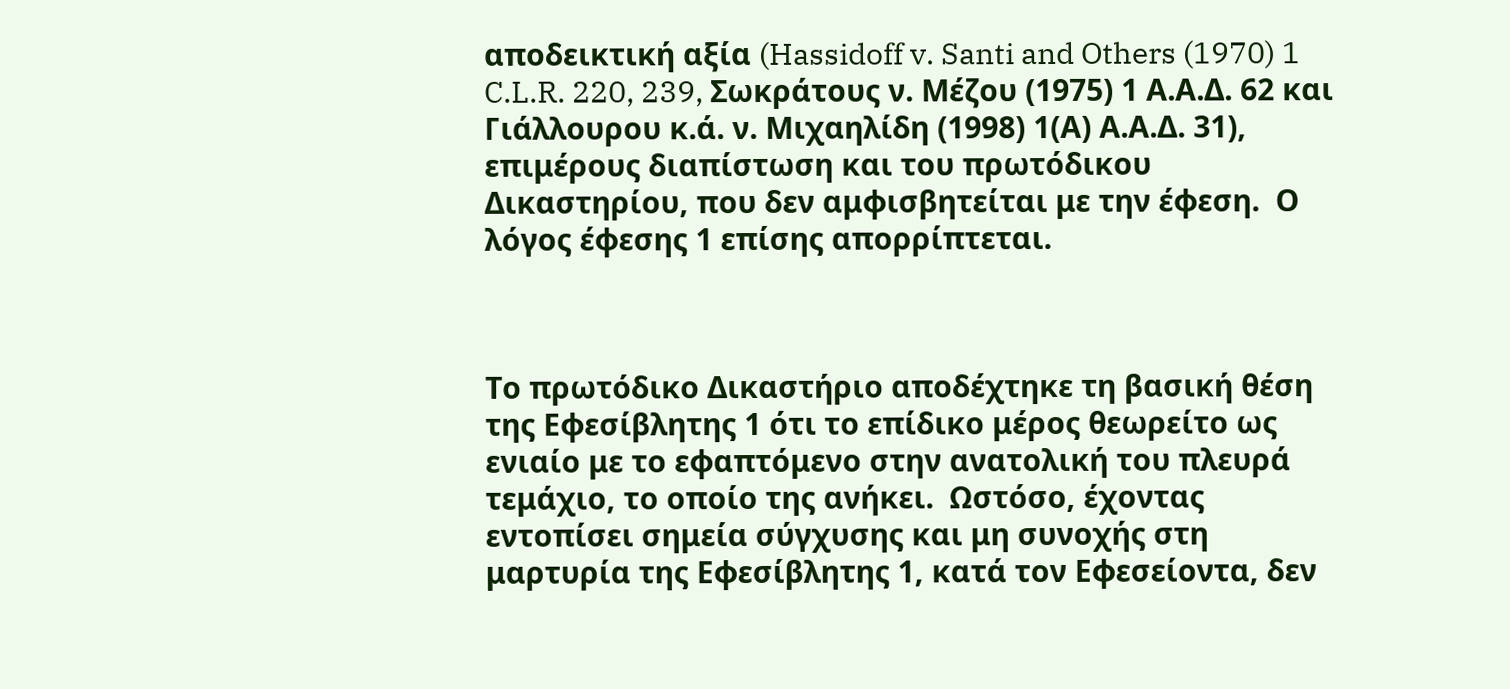αποδεικτική αξία (Hassidoff v. Santi and Others (1970) 1 C.L.R. 220, 239, Σωκράτους ν. Μέζου (1975) 1 Α.Α.Δ. 62 και Γιάλλουρου κ.ά. ν. Μιχαηλίδη (1998) 1(Α) Α.Α.Δ. 31), επιμέρους διαπίστωση και του πρωτόδικου Δικαστηρίου, που δεν αμφισβητείται με την έφεση.  Ο λόγος έφεσης 1 επίσης απορρίπτεται.



Το πρωτόδικο Δικαστήριο αποδέχτηκε τη βασική θέση της Εφεσίβλητης 1 ότι το επίδικο μέρος θεωρείτο ως ενιαίο με το εφαπτόμενο στην ανατολική του πλευρά τεμάχιο, το οποίο της ανήκει.  Ωστόσο, έχοντας εντοπίσει σημεία σύγχυσης και μη συνοχής στη μαρτυρία της Εφεσίβλητης 1, κατά τον Εφεσείοντα, δεν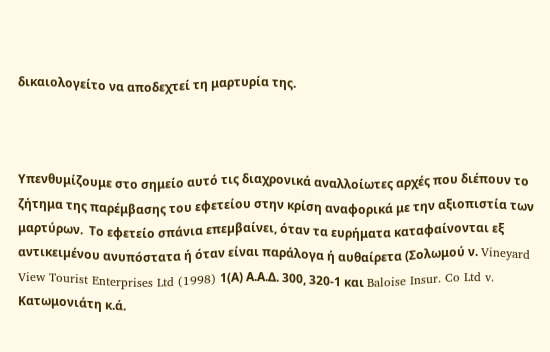δικαιολογείτο να αποδεχτεί τη μαρτυρία της.



Υπενθυμίζουμε στο σημείο αυτό τις διαχρονικά αναλλοίωτες αρχές που διέπουν το ζήτημα της παρέμβασης του εφετείου στην κρίση αναφορικά με την αξιοπιστία των μαρτύρων.  Το εφετείο σπάνια επεµβαίνει, όταν τα ευρήματα καταφαίνονται εξ αντικειµένου ανυπόστατα ή όταν είναι παράλογα ή αυθαίρετα (Σολωμού ν. Vineyard View Tourist Enterprises Ltd (1998) 1(Α) Α.Α.Δ. 300, 320-1 και Baloise Insur. Co Ltd v. Κατωμονιάτη κ.ά.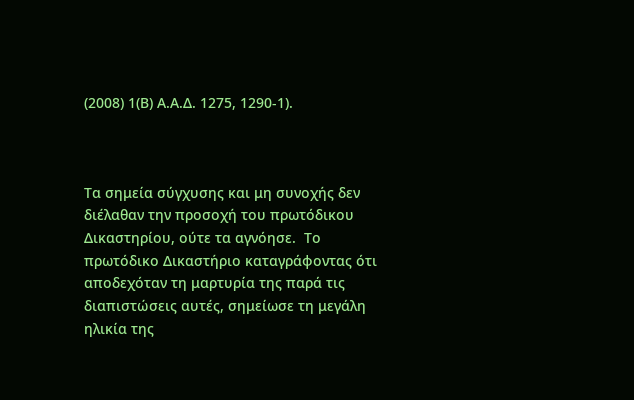(2008) 1(Β) Α.Α.Δ. 1275, 1290-1).



Τα σημεία σύγχυσης και μη συνοχής δεν διέλαθαν την προσοχή του πρωτόδικου Δικαστηρίου, ούτε τα αγνόησε.  Το πρωτόδικο Δικαστήριο καταγράφοντας ότι αποδεχόταν τη μαρτυρία της παρά τις διαπιστώσεις αυτές, σημείωσε τη μεγάλη ηλικία της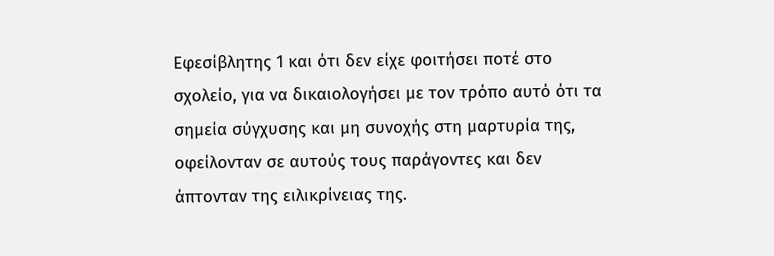Εφεσίβλητης 1 και ότι δεν είχε φοιτήσει ποτέ στο σχολείο, για να δικαιολογήσει με τον τρόπο αυτό ότι τα σημεία σύγχυσης και μη συνοχής στη μαρτυρία της, οφείλονταν σε αυτούς τους παράγοντες και δεν άπτονταν της ειλικρίνειας της.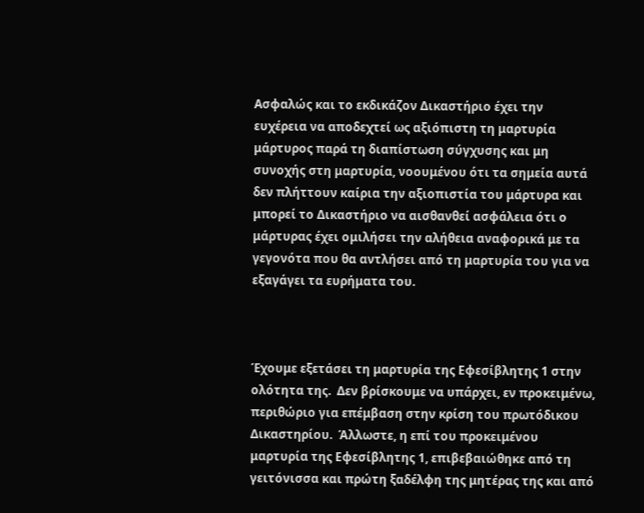Ασφαλώς και το εκδικάζον Δικαστήριο έχει την ευχέρεια να αποδεχτεί ως αξιόπιστη τη μαρτυρία μάρτυρος παρά τη διαπίστωση σύγχυσης και μη συνοχής στη μαρτυρία, νοουμένου ότι τα σημεία αυτά δεν πλήττουν καίρια την αξιοπιστία του μάρτυρα και μπορεί το Δικαστήριο να αισθανθεί ασφάλεια ότι ο μάρτυρας έχει ομιλήσει την αλήθεια αναφορικά με τα γεγονότα που θα αντλήσει από τη μαρτυρία του για να εξαγάγει τα ευρήματα του.



Έχουμε εξετάσει τη μαρτυρία της Εφεσίβλητης 1 στην ολότητα της.  Δεν βρίσκουμε να υπάρχει, εν προκειμένω, περιθώριο για επέμβαση στην κρίση του πρωτόδικου Δικαστηρίου.  Άλλωστε, η επί του προκειμένου μαρτυρία της Εφεσίβλητης 1, επιβεβαιώθηκε από τη γειτόνισσα και πρώτη ξαδέλφη της μητέρας της και από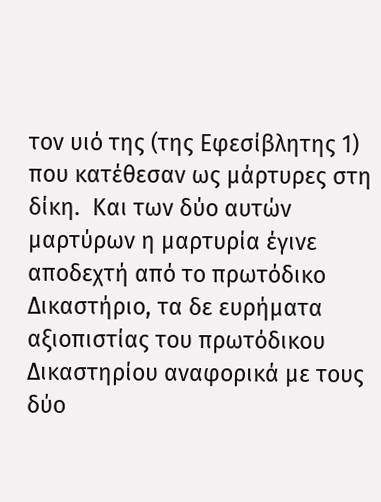τον υιό της (της Εφεσίβλητης 1) που κατέθεσαν ως μάρτυρες στη δίκη.  Και των δύο αυτών μαρτύρων η μαρτυρία έγινε αποδεχτή από το πρωτόδικο Δικαστήριο, τα δε ευρήματα αξιοπιστίας του πρωτόδικου Δικαστηρίου αναφορικά με τους δύο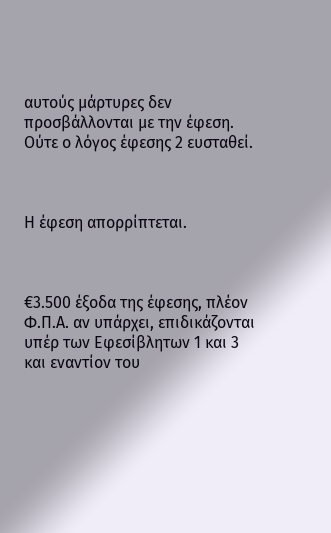αυτούς μάρτυρες δεν προσβάλλονται με την έφεση.  Ούτε ο λόγος έφεσης 2 ευσταθεί.



Η έφεση απορρίπτεται.



€3.500 έξοδα της έφεσης, πλέον Φ.Π.Α. αν υπάρχει, επιδικάζονται υπέρ των Εφεσίβλητων 1 και 3 και εναντίον του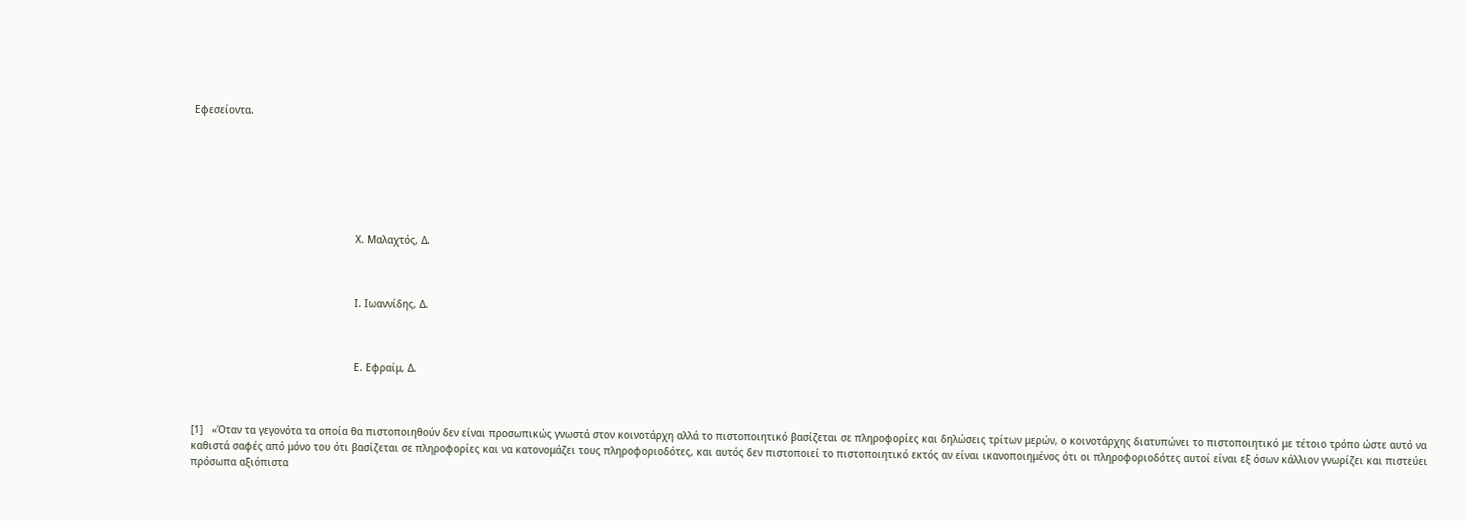Εφεσείοντα.







                                                      Χ. Μαλαχτός, Δ.



                                                      Ι. Ιωαννίδης, Δ.



                                                      Ε. Εφραίμ, Δ.



[1]   «Όταν τα γεγονότα τα οποία θα πιστοποιηθούν δεν είναι προσωπικώς γνωστά στον κοινοτάρχη αλλά το πιστοποιητικό βασίζεται σε πληροφορίες και δηλώσεις τρίτων μερών, ο κοινοτάρχης διατυπώνει το πιστοποιητικό με τέτοιο τρόπο ώστε αυτό να καθιστά σαφές από μόνο του ότι βασίζεται σε πληροφορίες και να κατονομάζει τους πληροφοριοδότες, και αυτός δεν πιστοποιεί το πιστοποιητικό εκτός αν είναι ικανοποιημένος ότι οι πληροφοριοδότες αυτοί είναι εξ όσων κάλλιον γνωρίζει και πιστεύει πρόσωπα αξιόπιστα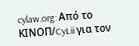cylaw.org: Από το ΚΙΝOΠ/CyLii για τον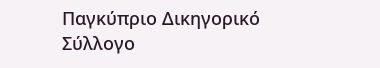Παγκύπριο Δικηγορικό Σύλλογο